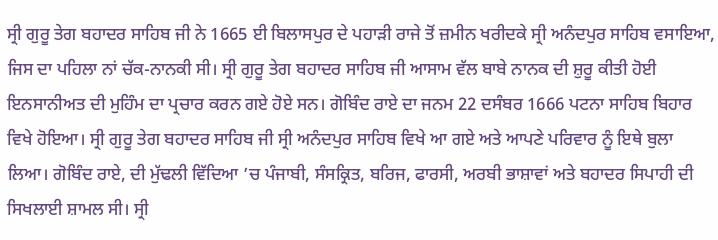ਸ੍ਰੀ ਗੁਰੂ ਤੇਗ ਬਹਾਦਰ ਸਾਹਿਬ ਜੀ ਨੇ 1665 ਈ ਬਿਲਾਸਪੁਰ ਦੇ ਪਹਾੜੀ ਰਾਜੇ ਤੋਂ ਜ਼ਮੀਨ ਖਰੀਦਕੇ ਸ੍ਰੀ ਅਨੰਦਪੁਰ ਸਾਹਿਬ ਵਸਾਇਆ, ਜਿਸ ਦਾ ਪਹਿਲਾ ਨਾਂ ਚੱਕ-ਨਾਨਕੀ ਸੀ। ਸ੍ਰੀ ਗੁਰੂ ਤੇਗ ਬਹਾਦਰ ਸਾਹਿਬ ਜੀ ਆਸਾਮ ਵੱਲ ਬਾਬੇ ਨਾਨਕ ਦੀ ਸ਼ੁਰੂ ਕੀਤੀ ਹੋਈ ਇਨਸਾਨੀਅਤ ਦੀ ਮੁਹਿੰਮ ਦਾ ਪ੍ਰਚਾਰ ਕਰਨ ਗਏ ਹੋਏ ਸਨ। ਗੋਬਿੰਦ ਰਾਏ ਦਾ ਜਨਮ 22 ਦਸੰਬਰ 1666 ਪਟਨਾ ਸਾਹਿਬ ਬਿਹਾਰ ਵਿਖੇ ਹੋਇਆ। ਸ੍ਰੀ ਗੁਰੂ ਤੇਗ ਬਹਾਦਰ ਸਾਹਿਬ ਜੀ ਸ੍ਰੀ ਅਨੰਦਪੁਰ ਸਾਹਿਬ ਵਿਖੇ ਆ ਗਏ ਅਤੇ ਆਪਣੇ ਪਰਿਵਾਰ ਨੂੰ ਇਥੇ ਬੁਲਾ ਲਿਆ। ਗੋਬਿੰਦ ਰਾਏ, ਦੀ ਮੁੱਢਲੀ ਵਿੱਦਿਆ ’ਚ ਪੰਜਾਬੀ, ਸੰਸਕ੍ਰਿਤ, ਬਰਿਜ, ਫਾਰਸੀ, ਅਰਬੀ ਭਾਸ਼ਾਵਾਂ ਅਤੇ ਬਹਾਦਰ ਸਿਪਾਹੀ ਦੀ ਸਿਖਲਾਈ ਸ਼ਾਮਲ ਸੀ। ਸ੍ਰੀ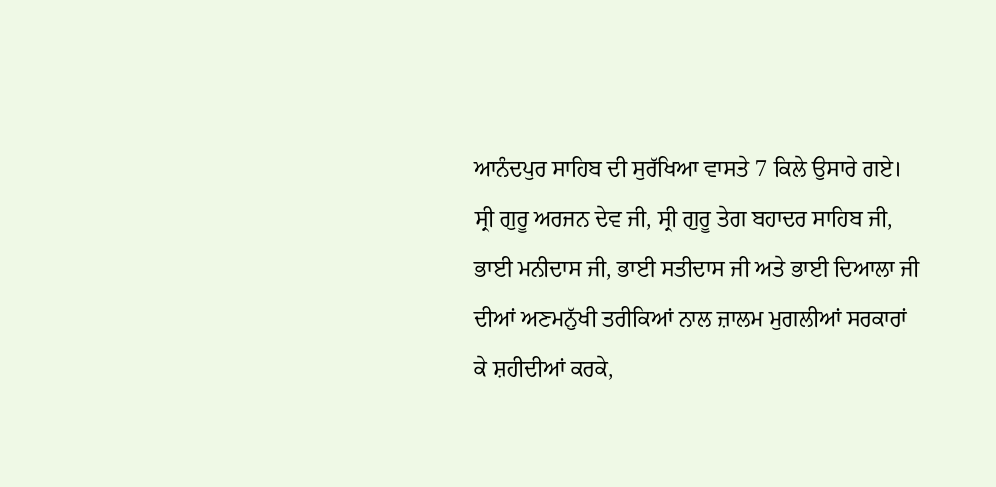ਆਨੰਦਪੁਰ ਸਾਹਿਬ ਦੀ ਸੁਰੱਖਿਆ ਵਾਸਤੇ 7 ਕਿਲੇ ਉਸਾਰੇ ਗਏ।
ਸ੍ਰੀ ਗੁਰੂ ਅਰਜਨ ਦੇਵ ਜੀ, ਸ੍ਰੀ ਗੁਰੂ ਤੇਗ ਬਹਾਦਰ ਸਾਹਿਬ ਜੀ, ਭਾਈ ਮਨੀਦਾਸ ਜੀ, ਭਾਈ ਸਤੀਦਾਸ ਜੀ ਅਤੇ ਭਾਈ ਦਿਆਲਾ ਜੀ ਦੀਆਂ ਅਣਮਨੁੱਖੀ ਤਰੀਕਿਆਂ ਨਾਲ ਜ਼ਾਲਮ ਮੁਗਲੀਆਂ ਸਰਕਾਰਾਂ ਕੇ ਸ਼ਹੀਦੀਆਂ ਕਰਕੇ,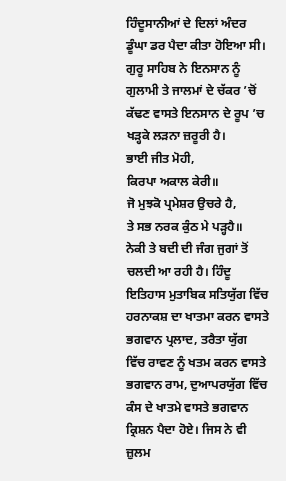ਹਿੰਦੂਸਾਨੀਆਂ ਦੇ ਦਿਲਾਂ ਅੰਦਰ ਡੂੰਘਾ ਡਰ ਪੈਦਾ ਕੀਤਾ ਹੋਇਆ ਸੀ। ਗੁਰੂ ਸਾਹਿਬ ਨੇ ਇਨਸਾਨ ਨੂੰ ਗੁਲਾਮੀ ਤੇ ਜਾਲਮਾਂ ਦੇ ਚੱਕਰ ’ਚੋਂ ਕੱਢਣ ਵਾਸਤੇ ਇਨਸਾਨ ਦੇ ਰੂਪ ’ਚ ਖੜ੍ਹਕੇ ਲੜਨਾ ਜ਼ਰੂਰੀ ਹੈ।
ਭਾਈ ਜੀਤ ਮੋਹੀ,
ਕਿਰਪਾ ਅਕਾਲ ਕੇਰੀ॥
ਜੋ ਮੁਝਕੋ ਪ੍ਰਮੇਸ਼ਰ ਉਚਰੇ ਹੈ,
ਤੇ ਸਭ ਨਰਕ ਕੁੰਠ ਮੇ ਪੜ੍ਹਹੈ॥
ਨੇਕੀ ਤੇ ਬਦੀ ਦੀ ਜੰਗ ਜੁਗਾਂ ਤੋਂ ਚਲਦੀ ਆ ਰਹੀ ਹੈ। ਹਿੰਦੂ ਇਤਿਹਾਸ ਮੁਤਾਬਿਕ ਸਤਿਯੁੱਗ ਵਿੱਚ ਹਰਨਾਕਸ਼ ਦਾ ਖਾਤਮਾ ਕਰਨ ਵਾਸਤੇ ਭਗਵਾਨ ਪ੍ਰਲਾਦ, ਤਰੈਤਾ ਯੁੱਗ ਵਿੱਚ ਰਾਵਣ ਨੂੰ ਖਤਮ ਕਰਨ ਵਾਸਤੇ ਭਗਵਾਨ ਰਾਮ, ਦੁਆਪਰਯੁੱਗ ਵਿੱਚ ਕੰਸ ਦੇ ਖਾਤਮੇ ਵਾਸਤੇ ਭਗਵਾਨ ਕ੍ਰਿਸ਼ਨ ਪੈਦਾ ਹੋਏ। ਜਿਸ ਨੇ ਵੀ ਜ਼ੁਲਮ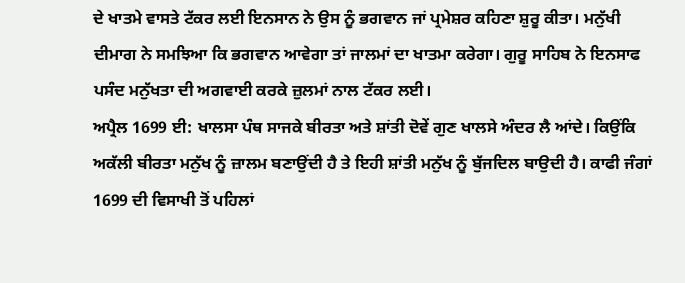ਦੇ ਖਾਤਮੇ ਵਾਸਤੇ ਟੱਕਰ ਲਈ ਇਨਸਾਨ ਨੇ ਉਸ ਨੂੰ ਭਗਵਾਨ ਜਾਂ ਪ੍ਰਮੇਸ਼ਰ ਕਹਿਣਾ ਸ਼ੁਰੂ ਕੀਤਾ। ਮਨੁੱਖੀ ਦੀਮਾਗ ਨੇ ਸਮਝਿਆ ਕਿ ਭਗਵਾਨ ਆਵੇਗਾ ਤਾਂ ਜਾਲਮਾਂ ਦਾ ਖਾਤਮਾ ਕਰੇਗਾ। ਗੁਰੂ ਸਾਹਿਬ ਨੇ ਇਨਸਾਫ ਪਸੰਦ ਮਨੁੱਖਤਾ ਦੀ ਅਗਵਾਈ ਕਰਕੇ ਜ਼ੁਲਮਾਂ ਨਾਲ ਟੱਕਰ ਲਈ।
ਅਪ੍ਰੈਲ 1699 ਈ: ਖਾਲਸਾ ਪੰਥ ਸਾਜਕੇ ਬੀਰਤਾ ਅਤੇ ਸ਼ਾਂਤੀ ਦੋਵੇਂ ਗੁਣ ਖਾਲਸੇ ਅੰਦਰ ਲੈ ਆਂਦੇ। ਕਿਉਂਕਿ ਅਕੱਲੀ ਬੀਰਤਾ ਮਨੁੱਖ ਨੂੰ ਜ਼ਾਲਮ ਬਣਾਉਂਦੀ ਹੈ ਤੇ ਇਹੀ ਸ਼ਾਂਤੀ ਮਨੁੱਖ ਨੂੰ ਬੁੱਜਦਿਲ ਬਾਉਦੀ ਹੈ। ਕਾਫੀ ਜੰਗਾਂ 1699 ਦੀ ਵਿਸਾਖੀ ਤੋਂ ਪਹਿਲਾਂ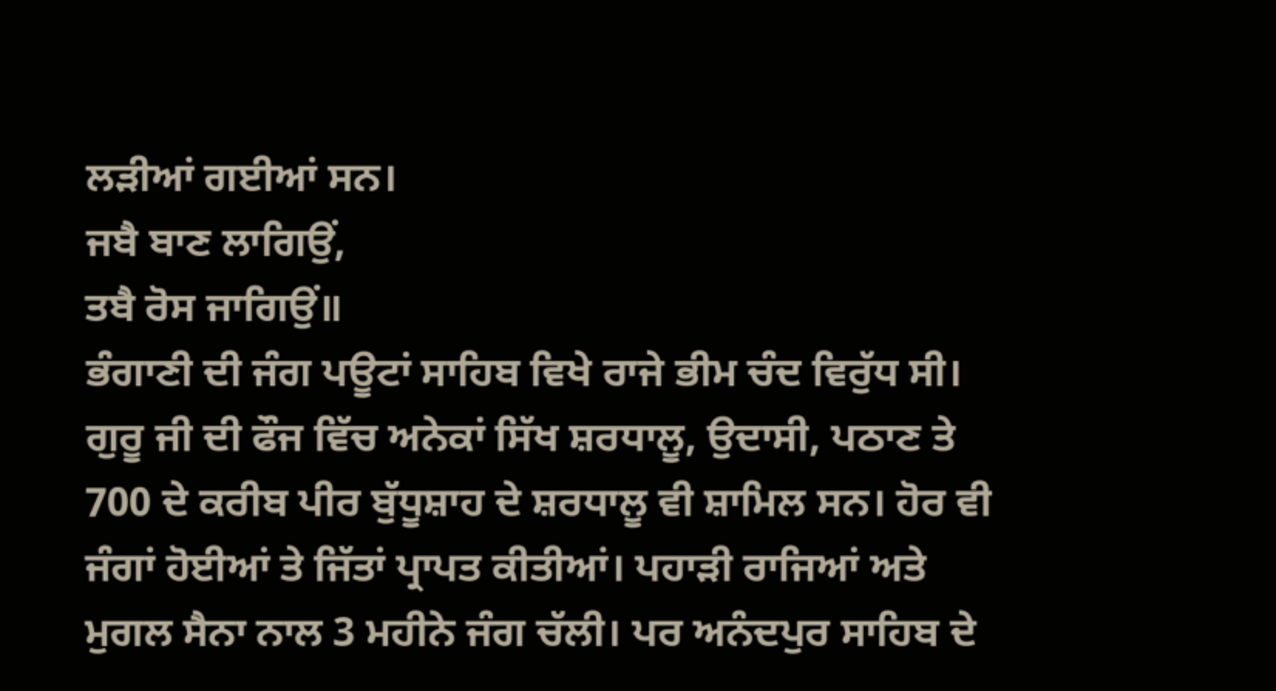ਲੜੀਆਂ ਗਈਆਂ ਸਨ।
ਜਬੈ ਬਾਣ ਲਾਗਿਉਂ,
ਤਬੈ ਰੋਸ ਜਾਗਿਉਂ॥
ਭੰਗਾਣੀ ਦੀ ਜੰਗ ਪਊਟਾਂ ਸਾਹਿਬ ਵਿਖੇ ਰਾਜੇ ਭੀਮ ਚੰਦ ਵਿਰੁੱਧ ਸੀ। ਗੁਰੂ ਜੀ ਦੀ ਫੌਜ ਵਿੱਚ ਅਨੇਕਾਂ ਸਿੱਖ ਸ਼ਰਧਾਲੂ, ਉਦਾਸੀ, ਪਠਾਣ ਤੇ 700 ਦੇ ਕਰੀਬ ਪੀਰ ਬੁੱਧੂਸ਼ਾਹ ਦੇ ਸ਼ਰਧਾਲੂ ਵੀ ਸ਼ਾਮਿਲ ਸਨ। ਹੋਰ ਵੀ ਜੰਗਾਂ ਹੋਈਆਂ ਤੇ ਜਿੱਤਾਂ ਪ੍ਰਾਪਤ ਕੀਤੀਆਂ। ਪਹਾੜੀ ਰਾਜਿਆਂ ਅਤੇ ਮੁਗਲ ਸੈਨਾ ਨਾਲ 3 ਮਹੀਨੇ ਜੰਗ ਚੱਲੀ। ਪਰ ਅਨੰਦਪੁਰ ਸਾਹਿਬ ਦੇ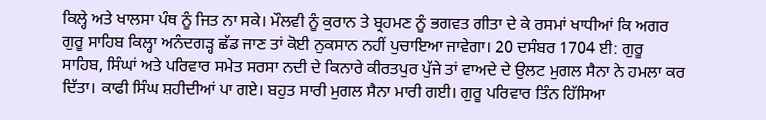ਕਿਲ੍ਹੇ ਅਤੇ ਖਾਲਸਾ ਪੰਥ ਨੂੰ ਜਿਤ ਨਾ ਸਕੇ। ਮੌਲਵੀ ਨੂੰ ਕੁਰਾਨ ਤੇ ਬ੍ਰਹਮਣ ਨੂੰ ਭਗਵਤ ਗੀਤਾ ਦੇ ਕੇ ਰਸਮਾਂ ਖਾਧੀਆਂ ਕਿ ਅਗਰ ਗੁਰੂ ਸਾਹਿਬ ਕਿਲ੍ਹਾ ਅਨੰਦਗੜ੍ਹ ਛੱਡ ਜਾਣ ਤਾਂ ਕੋਈ ਨੁਕਸਾਨ ਨਹੀਂ ਪੁਚਾਇਆ ਜਾਵੇਗਾ। 20 ਦਸੰਬਰ 1704 ਈ: ਗੁਰੂ ਸਾਹਿਬ, ਸਿੰਘਾਂ ਅਤੇ ਪਰਿਵਾਰ ਸਮੇਤ ਸਰਸਾ ਨਦੀ ਦੇ ਕਿਨਾਰੇ ਕੀਰਤਪੁਰ ਪੁੱਜੇ ਤਾਂ ਵਾਅਦੇ ਦੇ ਉਲਟ ਮੁਗਲ ਸੈਨਾ ਨੇ ਹਮਲਾ ਕਰ ਦਿੱਤਾ। ਕਾਫੀ ਸਿੰਘ ਸ਼ਹੀਦੀਆਂ ਪਾ ਗਏ। ਬਹੁਤ ਸਾਰੀ ਮੁਗਲ ਸੈਨਾ ਮਾਰੀ ਗਈ। ਗੁਰੂ ਪਰਿਵਾਰ ਤਿੰਨ ਹਿੱਸਿਆ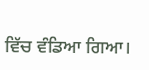ਵਿੱਚ ਵੰਡਿਆ ਗਿਆ।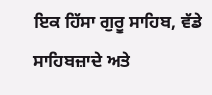ਇਕ ਹਿੱਸਾ ਗੁਰੂ ਸਾਹਿਬ, ਵੱਡੇ ਸਾਹਿਬਜ਼ਾਦੇ ਅਤੇ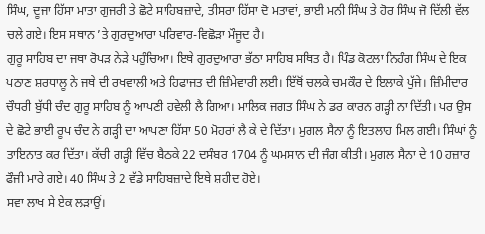ਸਿੰਘ, ਦੂਜਾ ਹਿੱਸਾ ਮਾਤਾ ਗੁਜਰੀ ਤੇ ਛੋਟੇ ਸਾਹਿਬਜ਼ਾਦੇ, ਤੀਸਰਾ ਹਿੱਸਾ ਦੋ ਮਤਾਵਾਂ, ਭਾਈ ਮਨੀ ਸਿੰਘ ਤੇ ਹੋਰ ਸਿੰਘ ਜੋ ਦਿੱਲੀ ਵੱਲ ਚਲੇ ਗਏ। ਇਸ ਸਥਾਨ ’ਤੇ ਗੁਰਦੁਆਰਾ ਪਰਿਵਾਰ-ਵਿਛੋੜਾ ਮੌਜੂਦ ਹੈ।
ਗੁਰੂ ਸਾਹਿਬ ਦਾ ਜਥਾ ਰੋਪੜ ਨੇੜੇ ਪਹੁੰਚਿਆ। ਇਥੇ ਗੁਰਦੁਆਰਾ ਭੱਠਾ ਸਾਹਿਬ ਸਥਿਤ ਹੈ। ਪਿੰਡ ਕੋਟਲਾ ਨਿਹੰਗ ਸਿੰਘ ਦੇ ਇਕ ਪਠਾਣ ਸ਼ਰਧਾਲੂ ਨੇ ਜਥੇ ਦੀ ਰਖਵਾਲੀ ਅਤੇ ਹਿਫਾਜਤ ਦੀ ਜ਼ਿੰਮੇਵਾਰੀ ਲਈ। ਇੱਥੋਂ ਚਲਕੇ ਚਮਕੌਰ ਦੇ ਇਲਾਕੇ ਪੁੱਜੇ। ਜ਼ਿੰਮੀਦਾਰ ਚੌਧਰੀ ਬੁੱਧੀ ਚੰਦ ਗੁਰੂ ਸਾਹਿਬ ਨੂੰ ਆਪਣੀ ਹਵੇਲੀ ਲੈ ਗਿਆ। ਮਾਲਿਕ ਜਗਤ ਸਿੰਘ ਨੇ ਡਰ ਕਾਰਨ ਗੜ੍ਹੀ ਨਾ ਦਿੱਤੀ। ਪਰ ਉਸ ਦੇ ਛੋਟੇ ਭਾਈ ਰੂਪ ਚੰਦ ਨੇ ਗੜ੍ਹੀ ਦਾ ਆਪਣਾ ਹਿੱਸਾ 50 ਮੋਹਰਾਂ ਲੈ ਕੇ ਦੇ ਦਿੱਤਾ। ਮੁਗਲ ਸੈਨਾ ਨੂੰ ਇਤਲਾਹ ਮਿਲ ਗਈ। ਸਿੰਘਾਂ ਨੂੰ ਤਾਇਨਾਤ ਕਰ ਦਿੱਤਾ। ਕੱਚੀ ਗੜ੍ਹੀ ਵਿੱਚ ਬੈਠਕੇ 22 ਦਸੰਬਰ 1704 ਨੂੰ ਘਮਸਾਨ ਦੀ ਜੰਗ ਕੀਤੀ। ਮੁਗਲ ਸੈਨਾ ਦੇ 10 ਹਜ਼ਾਰ ਫੌਜੀ ਮਾਰੇ ਗਏ। 40 ਸਿੰਘ ਤੇ 2 ਵੱਡੇ ਸਾਹਿਬਜ਼ਾਦੇ ਇਥੇ ਸ਼ਹੀਦ ਹੋਏ।
ਸਵਾ ਲਾਖ ਸੇ ਏਕ ਲੜਾਉਂ।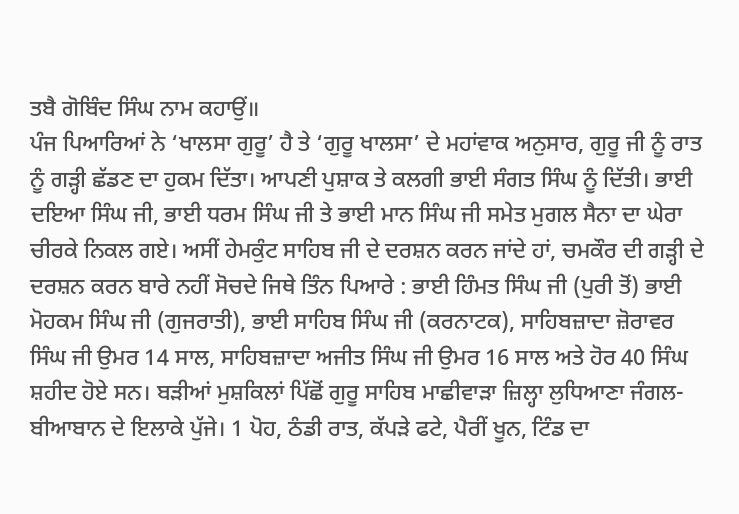ਤਬੈ ਗੋਬਿੰਦ ਸਿੰਘ ਨਾਮ ਕਹਾਉਂ॥
ਪੰਜ ਪਿਆਰਿਆਂ ਨੇ ‘ਖਾਲਸਾ ਗੁਰੂ’ ਹੈ ਤੇ ‘ਗੁਰੂ ਖਾਲਸਾ’ ਦੇ ਮਹਾਂਵਾਕ ਅਨੁਸਾਰ, ਗੁਰੂ ਜੀ ਨੂੰ ਰਾਤ ਨੂੰ ਗੜ੍ਹੀ ਛੱਡਣ ਦਾ ਹੁਕਮ ਦਿੱਤਾ। ਆਪਣੀ ਪੁਸ਼ਾਕ ਤੇ ਕਲਗੀ ਭਾਈ ਸੰਗਤ ਸਿੰਘ ਨੂੰ ਦਿੱਤੀ। ਭਾਈ ਦਇਆ ਸਿੰਘ ਜੀ, ਭਾਈ ਧਰਮ ਸਿੰਘ ਜੀ ਤੇ ਭਾਈ ਮਾਨ ਸਿੰਘ ਜੀ ਸਮੇਤ ਮੁਗਲ ਸੈਨਾ ਦਾ ਘੇਰਾ ਚੀਰਕੇ ਨਿਕਲ ਗਏ। ਅਸੀਂ ਹੇਮਕੁੰਟ ਸਾਹਿਬ ਜੀ ਦੇ ਦਰਸ਼ਨ ਕਰਨ ਜਾਂਦੇ ਹਾਂ, ਚਮਕੌਰ ਦੀ ਗੜ੍ਹੀ ਦੇ ਦਰਸ਼ਨ ਕਰਨ ਬਾਰੇ ਨਹੀਂ ਸੋਚਦੇ ਜਿਥੇ ਤਿੰਨ ਪਿਆਰੇ : ਭਾਈ ਹਿੰਮਤ ਸਿੰਘ ਜੀ (ਪੁਰੀ ਤੋਂ) ਭਾਈ ਮੋਹਕਮ ਸਿੰਘ ਜੀ (ਗੁਜਰਾਤੀ), ਭਾਈ ਸਾਹਿਬ ਸਿੰਘ ਜੀ (ਕਰਨਾਟਕ), ਸਾਹਿਬਜ਼ਾਦਾ ਜ਼ੋਰਾਵਰ ਸਿੰਘ ਜੀ ਉਮਰ 14 ਸਾਲ, ਸਾਹਿਬਜ਼ਾਦਾ ਅਜੀਤ ਸਿੰਘ ਜੀ ਉਮਰ 16 ਸਾਲ ਅਤੇ ਹੋਰ 40 ਸਿੰਘ ਸ਼ਹੀਦ ਹੋਏ ਸਨ। ਬੜੀਆਂ ਮੁਸ਼ਕਿਲਾਂ ਪਿੱਛੋਂ ਗੁਰੂ ਸਾਹਿਬ ਮਾਛੀਵਾੜਾ ਜ਼ਿਲ੍ਹਾ ਲੁਧਿਆਣਾ ਜੰਗਲ-ਬੀਆਬਾਨ ਦੇ ਇਲਾਕੇ ਪੁੱਜੇ। 1 ਪੋਹ, ਠੰਡੀ ਰਾਤ, ਕੱਪੜੇ ਫਟੇ, ਪੈਰੀਂ ਖੂਨ, ਟਿੰਡ ਦਾ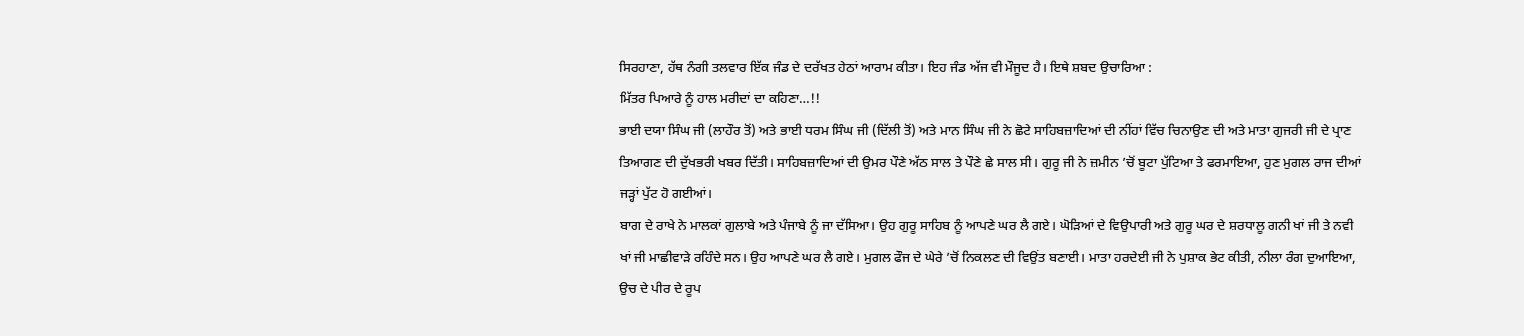ਸਿਰਹਾਣਾ, ਹੱਥ ਨੰਗੀ ਤਲਵਾਰ ਇੱਕ ਜੰਡ ਦੇ ਦਰੱਖਤ ਹੇਠਾਂ ਆਰਾਮ ਕੀਤਾ। ਇਹ ਜੰਡ ਅੱਜ ਵੀ ਮੌਜੂਦ ਹੈ। ਇਥੇ ਸ਼ਬਦ ਉਚਾਰਿਆ :
ਮਿੱਤਰ ਪਿਆਰੇ ਨੂੰ ਹਾਲ ਮਰੀਦਾਂ ਦਾ ਕਹਿਣਾ…!!
ਭਾਈ ਦਯਾ ਸਿੰਘ ਜੀ (ਲਾਹੌਰ ਤੋਂ) ਅਤੇ ਭਾਈ ਧਰਮ ਸਿੰਘ ਜੀ (ਦਿੱਲੀ ਤੋਂ) ਅਤੇ ਮਾਨ ਸਿੰਘ ਜੀ ਨੇ ਛੋਟੇ ਸਾਹਿਬਜ਼ਾਦਿਆਂ ਦੀ ਨੀਂਹਾਂ ਵਿੱਚ ਚਿਨਾਉਣ ਦੀ ਅਤੇ ਮਾਤਾ ਗੁਜਰੀ ਜੀ ਦੇ ਪ੍ਰਾਣ ਤਿਆਗਣ ਦੀ ਦੁੱਖਭਰੀ ਖਬਰ ਦਿੱਤੀ। ਸਾਹਿਬਜ਼ਾਦਿਆਂ ਦੀ ਉਮਰ ਪੌਣੇ ਅੱਠ ਸਾਲ ਤੇ ਪੌਣੇ ਛੇ ਸਾਲ ਸੀ। ਗੁਰੂ ਜੀ ਨੇ ਜ਼ਮੀਨ ’ਚੋਂ ਬੂਟਾ ਪੁੱਟਿਆ ਤੇ ਫਰਮਾਇਆ, ਹੁਣ ਮੁਗਲ ਰਾਜ ਦੀਆਂ ਜੜ੍ਹਾਂ ਪੁੱਟ ਹੋ ਗਈਆਂ।
ਬਾਗ ਦੇ ਰਾਖੇ ਨੇ ਮਾਲਕਾਂ ਗੁਲਾਬੇ ਅਤੇ ਪੰਜਾਬੇ ਨੂੰ ਜਾ ਦੱਸਿਆ। ਉਹ ਗੁਰੂ ਸਾਹਿਬ ਨੂੰ ਆਪਣੇ ਘਰ ਲੈ ਗਏ। ਘੋੜਿਆਂ ਦੇ ਵਿਉਪਾਰੀ ਅਤੇ ਗੁਰੂ ਘਰ ਦੇ ਸ਼ਰਧਾਲੂ ਗਨੀ ਖਾਂ ਜੀ ਤੇ ਨਵੀ ਖਾਂ ਜੀ ਮਾਛੀਵਾੜੇ ਰਹਿੰਦੇ ਸਨ। ਉਹ ਆਪਣੇ ਘਰ ਲੈ ਗਏ। ਮੁਗਲ ਫੌਜ ਦੇ ਘੇਰੇ ’ਚੋਂ ਨਿਕਲਣ ਦੀ ਵਿਉਂਤ ਬਣਾਈ। ਮਾਤਾ ਹਰਦੇਈ ਜੀ ਨੇ ਪੁਸ਼ਾਕ ਭੇਟ ਕੀਤੀ, ਨੀਲਾ ਰੰਗ ਦੁਆਇਆ, ਉਚ ਦੇ ਪੀਰ ਦੇ ਰੂਪ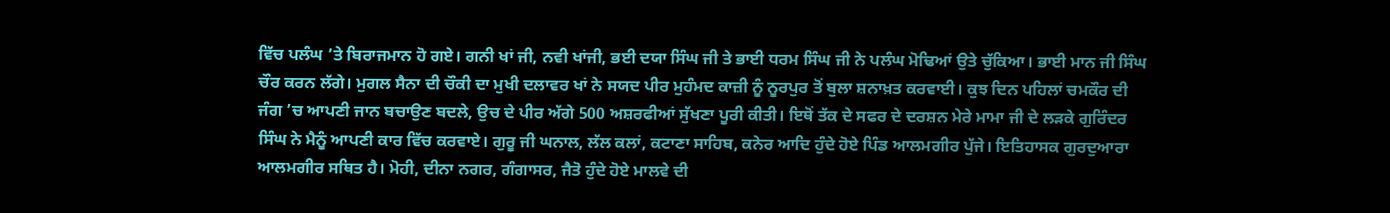ਵਿੱਚ ਪਲੰਘ ’ਤੇ ਬਿਰਾਜਮਾਨ ਹੋ ਗਏ। ਗਨੀ ਖਾਂ ਜੀ, ਨਵੀ ਖਾਂਜੀ, ਭਈ ਦਯਾ ਸਿੰਘ ਜੀ ਤੇ ਭਾਈ ਧਰਮ ਸਿੰਘ ਜੀ ਨੇ ਪਲੰਘ ਮੋਢਿਆਂ ਉਤੇ ਚੁੱਕਿਆ। ਭਾਈ ਮਾਨ ਜੀ ਸਿੰਘ ਚੌਰ ਕਰਨ ਲੱਗੇ। ਮੁਗਲ ਸੈਨਾ ਦੀ ਚੌਕੀ ਦਾ ਮੁਖੀ ਦਲਾਵਰ ਖਾਂ ਨੇ ਸਯਦ ਪੀਰ ਮੁਹੰਮਦ ਕਾਜ਼ੀ ਨੂੰ ਨੂਰਪੁਰ ਤੋਂ ਬੁਲਾ ਸ਼ਨਾਖ਼ਤ ਕਰਵਾਈ। ਕੁਝ ਦਿਨ ਪਹਿਲਾਂ ਚਮਕੌਰ ਦੀ ਜੰਗ ’ਚ ਆਪਣੀ ਜਾਨ ਬਚਾਉਣ ਬਦਲੇ, ਉਚ ਦੇ ਪੀਰ ਅੱਗੇ 500 ਅਸ਼ਰਫੀਆਂ ਸੁੱਖਣਾ ਪੂਰੀ ਕੀਤੀ। ਇਥੋਂ ਤੱਕ ਦੇ ਸਫਰ ਦੇ ਦਰਸ਼ਨ ਮੇਰੇ ਮਾਮਾ ਜੀ ਦੇ ਲੜਕੇ ਗੁਰਿੰਦਰ ਸਿੰਘ ਨੇ ਮੈਨੂੰ ਆਪਣੀ ਕਾਰ ਵਿੱਚ ਕਰਵਾਏ। ਗੁਰੂ ਜੀ ਘਨਾਲ, ਲੱਲ ਕਲਾਂ, ਕਟਾਣਾ ਸਾਹਿਬ, ਕਨੇਰ ਆਦਿ ਹੁੰਦੇ ਹੋਏ ਪਿੰਡ ਆਲਮਗੀਰ ਪੁੱਜੇ। ਇਤਿਹਾਸਕ ਗੁਰਦੁਆਰਾ ਆਲਮਗੀਰ ਸਥਿਤ ਹੈ। ਮੋਹੀ, ਦੀਨਾ ਨਗਰ, ਗੰਗਾਸਰ, ਜੈਤੋ ਹੁੰਦੇ ਹੋਏ ਮਾਲਵੇ ਦੀ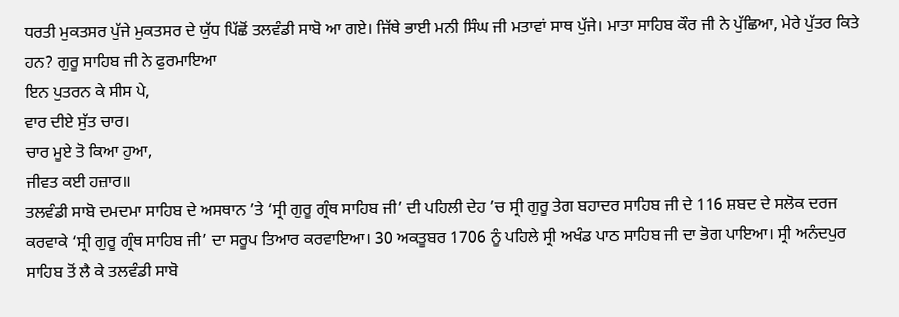ਧਰਤੀ ਮੁਕਤਸਰ ਪੁੱਜੇ ਮੁਕਤਸਰ ਦੇ ਯੁੱਧ ਪਿੱਛੋਂ ਤਲਵੰਡੀ ਸਾਬੋ ਆ ਗਏ। ਜਿੱਥੇ ਭਾਈ ਮਨੀ ਸਿੰਘ ਜੀ ਮਤਾਵਾਂ ਸਾਥ ਪੁੱਜੇ। ਮਾਤਾ ਸਾਹਿਬ ਕੌਰ ਜੀ ਨੇ ਪੁੱਛਿਆ, ਮੇਰੇ ਪੁੱਤਰ ਕਿਤੇ ਹਨ? ਗੁਰੂ ਸਾਹਿਬ ਜੀ ਨੇ ਫੁਰਮਾਇਆ
ਇਨ ਪੁਤਰਨ ਕੇ ਸੀਸ ਪੇ,
ਵਾਰ ਦੀਏ ਸੁੱਤ ਚਾਰ।
ਚਾਰ ਮੂਏ ਤੋ ਕਿਆ ਹੁਆ,
ਜੀਵਤ ਕਈ ਹਜ਼ਾਰ॥
ਤਲਵੰਡੀ ਸਾਬੋ ਦਮਦਮਾ ਸਾਹਿਬ ਦੇ ਅਸਥਾਨ ’ਤੇ ‘ਸ੍ਰੀ ਗੁਰੂ ਗ੍ਰੰਥ ਸਾਹਿਬ ਜੀ’ ਦੀ ਪਹਿਲੀ ਦੇਹ ’ਚ ਸ੍ਰੀ ਗੁਰੂ ਤੇਗ ਬਹਾਦਰ ਸਾਹਿਬ ਜੀ ਦੇ 116 ਸ਼ਬਦ ਦੇ ਸਲੋਕ ਦਰਜ ਕਰਵਾਕੇ ‘ਸ੍ਰੀ ਗੁਰੂ ਗ੍ਰੰਥ ਸਾਹਿਬ ਜੀ’ ਦਾ ਸਰੂਪ ਤਿਆਰ ਕਰਵਾਇਆ। 30 ਅਕਤੂਬਰ 1706 ਨੂੰ ਪਹਿਲੇ ਸ੍ਰੀ ਅਖੰਡ ਪਾਠ ਸਾਹਿਬ ਜੀ ਦਾ ਭੋਗ ਪਾਇਆ। ਸ੍ਰੀ ਅਨੰਦਪੁਰ ਸਾਹਿਬ ਤੋਂ ਲੈ ਕੇ ਤਲਵੰਡੀ ਸਾਬੋ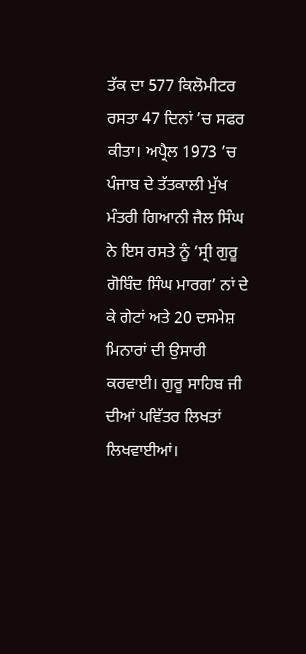ਤੱਕ ਦਾ 577 ਕਿਲੋਮੀਟਰ ਰਸਤਾ 47 ਦਿਨਾਂ ’ਚ ਸਫਰ ਕੀਤਾ। ਅਪ੍ਰੈਲ 1973 ’ਚ ਪੰਜਾਬ ਦੇ ਤੱਤਕਾਲੀ ਮੁੱਖ ਮੰਤਰੀ ਗਿਆਨੀ ਜੈਲ ਸਿੰਘ ਨੇ ਇਸ ਰਸਤੇ ਨੂੰ ‘ਸ੍ਰੀ ਗੁਰੂ ਗੋਬਿੰਦ ਸਿੰਘ ਮਾਰਗ’ ਨਾਂ ਦੇ ਕੇ ਗੇਟਾਂ ਅਤੇ 20 ਦਸਮੇਸ਼ ਮਿਨਾਰਾਂ ਦੀ ਉਸਾਰੀ ਕਰਵਾਈ। ਗੁਰੂ ਸਾਹਿਬ ਜੀ ਦੀਆਂ ਪਵਿੱਤਰ ਲਿਖਤਾਂ ਲਿਖਵਾਈਆਂ।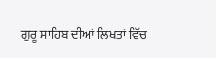ਗੁਰੂ ਸਾਹਿਬ ਦੀਆਂ ਲਿਖਤਾਂ ਵਿੱਚ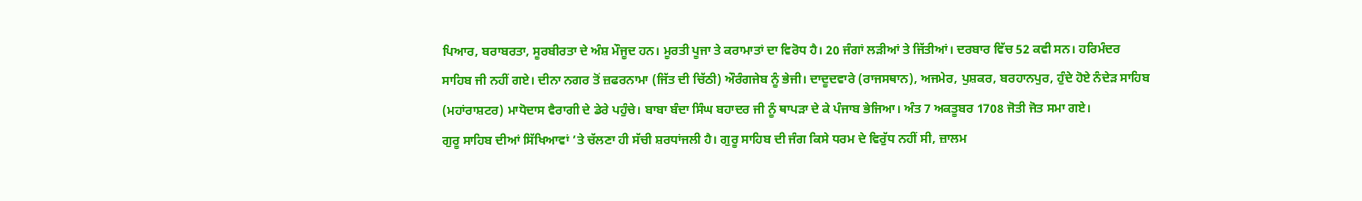ਪਿਆਰ, ਬਰਾਬਰਤਾ, ਸੂਰਬੀਰਤਾ ਦੇ ਅੰਸ਼ ਮੌਜੂਦ ਹਨ। ਮੂਰਤੀ ਪੂਜਾ ਤੇ ਕਰਾਮਾਤਾਂ ਦਾ ਵਿਰੋਧ ਹੈ। 20 ਜੰਗਾਂ ਲੜੀਆਂ ਤੇ ਜਿੱਤੀਆਂ। ਦਰਬਾਰ ਵਿੱਚ 52 ਕਵੀ ਸਨ। ਹਰਿਮੰਦਰ ਸਾਹਿਬ ਜੀ ਨਹੀਂ ਗਏ। ਦੀਨਾ ਨਗਰ ਤੋਂ ਜ਼ਫਰਨਾਮਾ (ਜਿੱਤ ਦੀ ਚਿੱਠੀ) ਔਰੰਗਜੇਬ ਨੂੰ ਭੇਜੀ। ਦਾਦੂਦਵਾਰੇ (ਰਾਜਸਥਾਨ), ਅਜਮੇਰ, ਪੁਸ਼ਕਰ, ਬਰਹਾਨਪੁਰ, ਹੁੰਦੇ ਹੋਏ ਨੰਦੇੜ ਸਾਹਿਬ (ਮਹਾਂਰਾਸ਼ਟਰ) ਮਾਧੋਦਾਸ ਵੈਰਾਗੀ ਦੇ ਡੇਰੇ ਪਹੁੰਚੇ। ਬਾਬਾ ਬੰਦਾ ਸਿੰਘ ਬਹਾਦਰ ਜੀ ਨੂੰ ਥਾਪੜਾ ਦੇ ਕੇ ਪੰਜਾਬ ਭੇਜਿਆ। ਅੰਤ 7 ਅਕਤੂਬਰ 1708 ਜੋਤੀ ਜੋਤ ਸਮਾ ਗਏ।
ਗੁਰੂ ਸਾਹਿਬ ਦੀਆਂ ਸਿੱਖਿਆਵਾਂ ’ਤੇ ਚੱਲਣਾ ਹੀ ਸੱਚੀ ਸ਼ਰਧਾਂਜਲੀ ਹੈ। ਗੁਰੂ ਸਾਹਿਬ ਦੀ ਜੰਗ ਕਿਸੇ ਧਰਮ ਦੇ ਵਿਰੁੱਧ ਨਹੀਂ ਸੀ, ਜ਼ਾਲਮ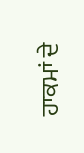ਹਾਕਮਾਂ ਦੇ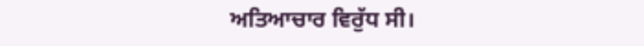ਅਤਿਆਚਾਰ ਵਿਰੁੱਧ ਸੀ।